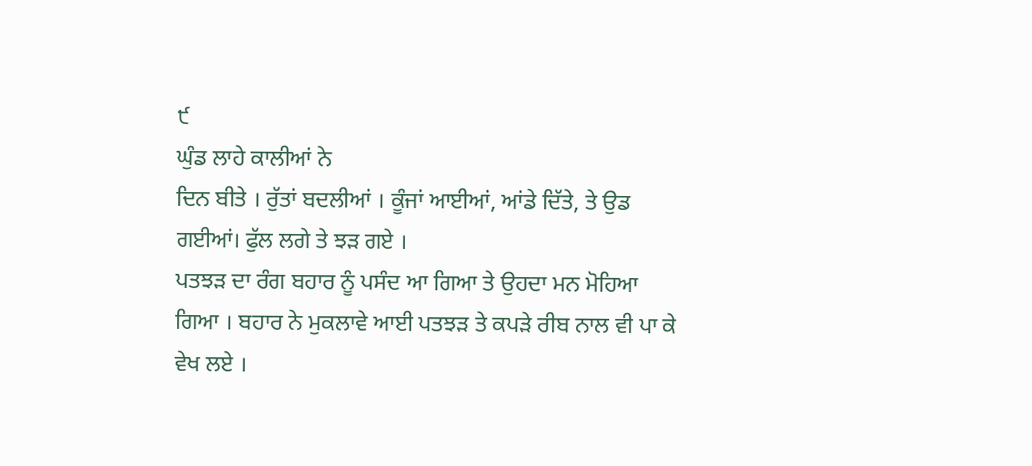੯
ਘੁੰਡ ਲਾਹੇ ਕਾਲੀਆਂ ਨੇ
ਦਿਨ ਬੀਤੇ । ਰੁੱਤਾਂ ਬਦਲੀਆਂ । ਕੂੰਜਾਂ ਆਈਆਂ, ਆਂਡੇ ਦਿੱਤੇ, ਤੇ ਉਡ ਗਈਆਂ। ਫੁੱਲ ਲਗੇ ਤੇ ਝੜ ਗਏ ।
ਪਤਝੜ ਦਾ ਰੰਗ ਬਹਾਰ ਨੂੰ ਪਸੰਦ ਆ ਗਿਆ ਤੇ ਉਹਦਾ ਮਨ ਮੋਹਿਆ ਗਿਆ । ਬਹਾਰ ਨੇ ਮੁਕਲਾਵੇ ਆਈ ਪਤਝੜ ਤੇ ਕਪੜੇ ਰੀਬ ਨਾਲ ਵੀ ਪਾ ਕੇ ਵੇਖ ਲਏ ।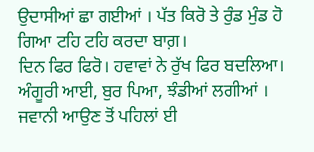ਉਦਾਸੀਆਂ ਛਾ ਗਈਆਂ । ਪੱਤ ਕਿਰੋ ਤੇ ਰੁੰਡ ਮੁੰਡ ਹੋ ਗਿਆ ਟਹਿ ਟਹਿ ਕਰਦਾ ਬਾਗ਼।
ਦਿਨ ਫਿਰ ਫਿਰੋ। ਹਵਾਵਾਂ ਨੇ ਰੁੱਖ ਫਿਰ ਬਦਲਿਆ। ਅੰਗੂਰੀ ਆਈ, ਬੁਰ ਪਿਆ, ਝੰਡੀਆਂ ਲਗੀਆਂ । ਜਵਾਨੀ ਆਉਣ ਤੋਂ ਪਹਿਲਾਂ ਈ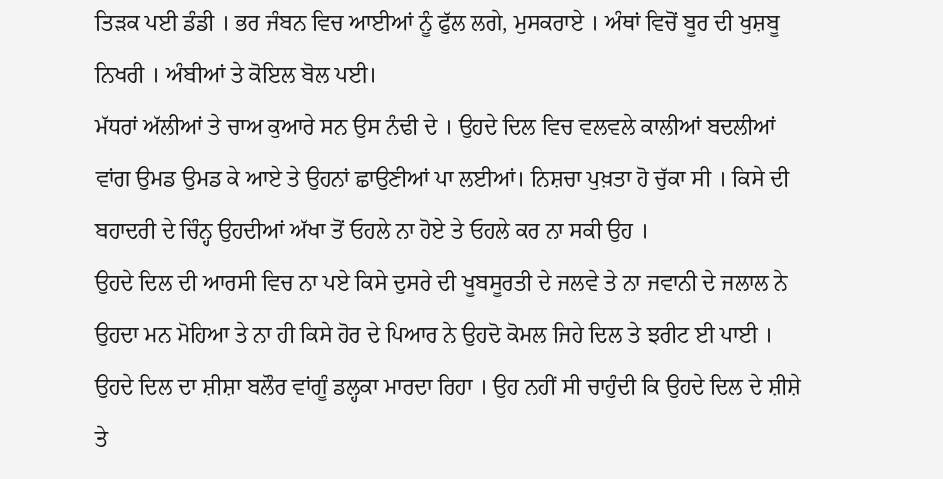ਤਿੜਕ ਪਈ ਡੰਡੀ । ਭਰ ਜੰਬਨ ਵਿਚ ਆਈਆਂ ਨੂੰ ਫੁੱਲ ਲਗੇ, ਮੁਸਕਰਾਏ । ਅੰਥਾਂ ਵਿਚੋਂ ਬੂਰ ਦੀ ਖੁਸ਼ਬੂ ਨਿਖਰੀ । ਅੰਬੀਆਂ ਤੇ ਕੋਇਲ ਬੋਲ ਪਈ।
ਮੱਧਰਾਂ ਅੱਲੀਆਂ ਤੇ ਚਾਅ ਕੁਆਰੇ ਸਨ ਉਸ ਨੰਢੀ ਦੇ । ਉਹਦੇ ਦਿਲ ਵਿਚ ਵਲਵਲੇ ਕਾਲੀਆਂ ਬਦਲੀਆਂ ਵਾਂਗ ਉਮਡ ਉਮਡ ਕੇ ਆਏ ਤੇ ਉਹਨਾਂ ਛਾਉਣੀਆਂ ਪਾ ਲਈਆਂ। ਨਿਸ਼ਚਾ ਪੁਖ਼ਤਾ ਹੋ ਚੁੱਕਾ ਸੀ । ਕਿਸੇ ਦੀ ਬਹਾਦਰੀ ਦੇ ਚਿੰਨ੍ਹ ਉਹਦੀਆਂ ਅੱਖਾ ਤੋਂ ਓਹਲੇ ਨਾ ਹੋਏ ਤੇ ਓਹਲੇ ਕਰ ਨਾ ਸਕੀ ਉਹ ।
ਉਹਦੇ ਦਿਲ ਦੀ ਆਰਸੀ ਵਿਚ ਨਾ ਪਏ ਕਿਸੇ ਦੁਸਰੇ ਦੀ ਖੂਬਸੂਰਤੀ ਦੇ ਜਲਵੇ ਤੇ ਨਾ ਜਵਾਨੀ ਦੇ ਜਲਾਲ ਨੇ ਉਹਦਾ ਮਨ ਮੋਹਿਆ ਤੇ ਨਾ ਹੀ ਕਿਸੇ ਹੋਰ ਦੇ ਪਿਆਰ ਨੇ ਉਹਦੋ ਕੋਮਲ ਜਿਹੇ ਦਿਲ ਤੇ ਝਰੀਟ ਈ ਪਾਈ । ਉਹਦੇ ਦਿਲ ਦਾ ਸ਼ੀਸ਼ਾ ਬਲੌਰ ਵਾਂਗੂੰ ਡਲ੍ਹਕਾ ਮਾਰਦਾ ਰਿਹਾ । ਉਹ ਨਹੀਂ ਸੀ ਚਾਹੁੰਦੀ ਕਿ ਉਹਦੇ ਦਿਲ ਦੇ ਸ਼ੀਸ਼ੇ ਤੇ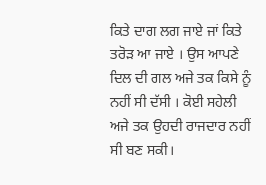ਕਿਤੇ ਦਾਗ ਲਗ ਜਾਏ ਜਾਂ ਕਿਤੇ ਤਰੋੜ ਆ ਜਾਏ । ਉਸ ਆਪਣੇ ਦਿਲ ਦੀ ਗਲ ਅਜੇ ਤਕ ਕਿਸੇ ਨੂੰ ਨਹੀਂ ਸੀ ਦੱਸੀ । ਕੋਈ ਸਹੇਲੀ ਅਜੇ ਤਕ ਉਹਦੀ ਰਾਜਦਾਰ ਨਹੀਂ ਸੀ ਬਣ ਸਕੀ।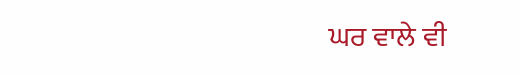ਘਰ ਵਾਲੇ ਵੀ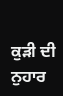ਕੁੜੀ ਦੀ ਨੁਹਾਰ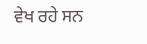ਵੇਖ ਰਹੇ ਸਨ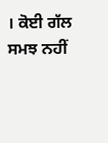। ਕੋਈ ਗੱਲ ਸਮਝ ਨਹੀਂ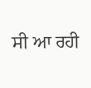ਸੀ ਆ ਰਹੀ